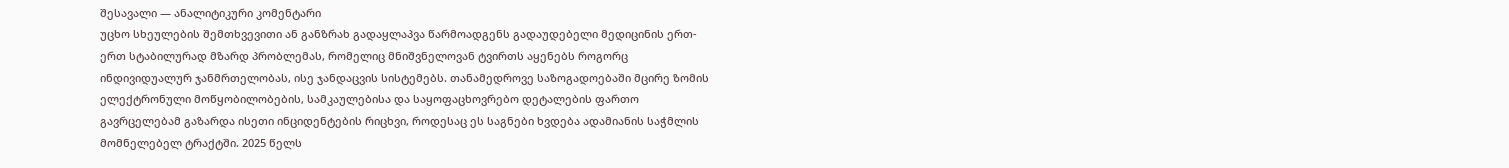შესავალი — ანალიტიკური კომენტარი
უცხო სხეულების შემთხვევითი ან განზრახ გადაყლაპვა წარმოადგენს გადაუდებელი მედიცინის ერთ-ერთ სტაბილურად მზარდ პრობლემას, რომელიც მნიშვნელოვან ტვირთს აყენებს როგორც ინდივიდუალურ ჯანმრთელობას, ისე ჯანდაცვის სისტემებს. თანამედროვე საზოგადოებაში მცირე ზომის ელექტრონული მოწყობილობების, სამკაულებისა და საყოფაცხოვრებო დეტალების ფართო გავრცელებამ გაზარდა ისეთი ინციდენტების რიცხვი, როდესაც ეს საგნები ხვდება ადამიანის საჭმლის მომნელებელ ტრაქტში. 2025 წელს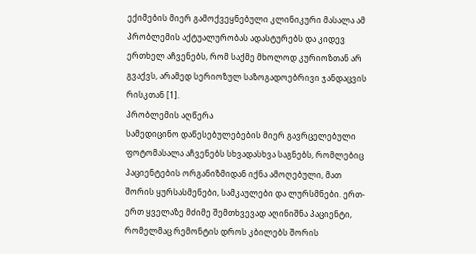ექიმების მიერ გამოქვეყნებული კლინიკური მასალა ამ პრობლემის აქტუალურობას ადასტურებს და კიდევ ერთხელ აჩვენებს, რომ საქმე მხოლოდ კურიოზთან არ გვაქვს, არამედ სერიოზულ საზოგადოებრივი ჯანდაცვის რისკთან [1].
პრობლემის აღწერა
სამედიცინო დაწესებულებების მიერ გავრცელებული ფოტომასალა აჩვენებს სხვადასხვა საგნებს, რომლებიც პაციენტების ორგანიზმიდან იქნა ამოღებული, მათ შორის ყურსასმენები, სამკაულები და ლურსმნები. ერთ-ერთ ყველაზე მძიმე შემთხვევად აღინიშნა პაციენტი, რომელმაც რემონტის დროს კბილებს შორის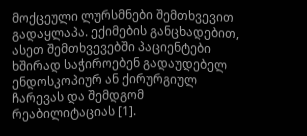მოქცეული ლურსმნები შემთხვევით გადაყლაპა. ექიმების განცხადებით, ასეთ შემთხვევებში პაციენტები ხშირად საჭიროებენ გადაუდებელ ენდოსკოპიურ ან ქირურგიულ ჩარევას და შემდგომ რეაბილიტაციას [1].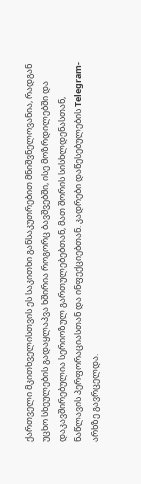ქართველი მკითხველისთვის ეს საკითხი განსაკუთრებით მნიშვნელოვანია, რადგან უცხო სხეულების გადაყლაპვა ხშირია როგორც ბავშვებში, ისე მოზრდილებში და დაკავშირებულია სერიოზულ გართულებებთან, მათ შორის სისხლდენასთან, ნაწლავის პერფორაციასთან და ინფექციებთან. კადრები დაწესებულების Telegram-არხზე გავრცელდა.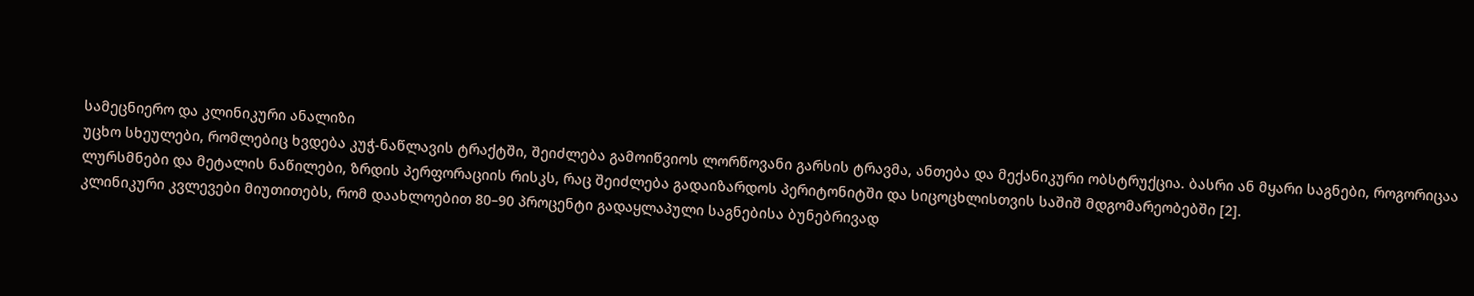სამეცნიერო და კლინიკური ანალიზი
უცხო სხეულები, რომლებიც ხვდება კუჭ-ნაწლავის ტრაქტში, შეიძლება გამოიწვიოს ლორწოვანი გარსის ტრავმა, ანთება და მექანიკური ობსტრუქცია. ბასრი ან მყარი საგნები, როგორიცაა ლურსმნები და მეტალის ნაწილები, ზრდის პერფორაციის რისკს, რაც შეიძლება გადაიზარდოს პერიტონიტში და სიცოცხლისთვის საშიშ მდგომარეობებში [2].
კლინიკური კვლევები მიუთითებს, რომ დაახლოებით 80–90 პროცენტი გადაყლაპული საგნებისა ბუნებრივად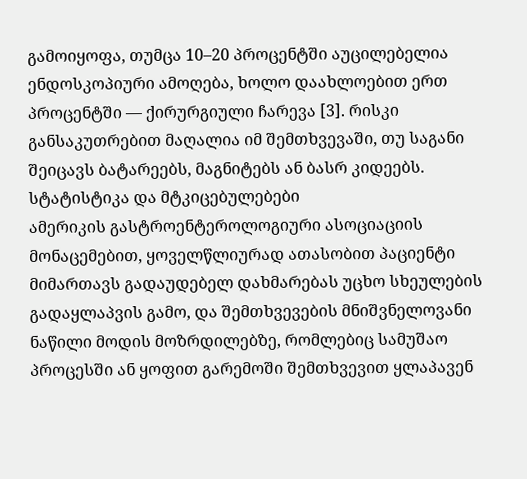გამოიყოფა, თუმცა 10–20 პროცენტში აუცილებელია ენდოსკოპიური ამოღება, ხოლო დაახლოებით ერთ პროცენტში — ქირურგიული ჩარევა [3]. რისკი განსაკუთრებით მაღალია იმ შემთხვევაში, თუ საგანი შეიცავს ბატარეებს, მაგნიტებს ან ბასრ კიდეებს.
სტატისტიკა და მტკიცებულებები
ამერიკის გასტროენტეროლოგიური ასოციაციის მონაცემებით, ყოველწლიურად ათასობით პაციენტი მიმართავს გადაუდებელ დახმარებას უცხო სხეულების გადაყლაპვის გამო, და შემთხვევების მნიშვნელოვანი ნაწილი მოდის მოზრდილებზე, რომლებიც სამუშაო პროცესში ან ყოფით გარემოში შემთხვევით ყლაპავენ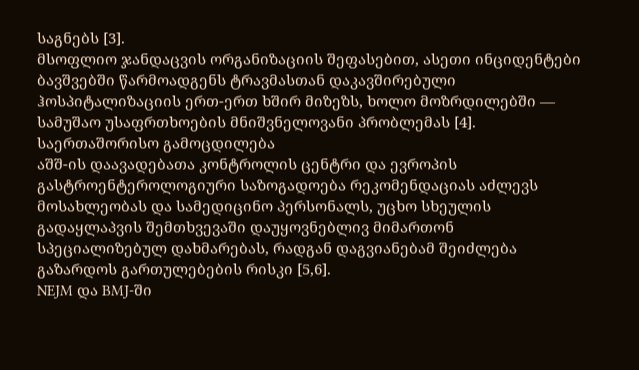საგნებს [3].
მსოფლიო ჯანდაცვის ორგანიზაციის შეფასებით, ასეთი ინციდენტები ბავშვებში წარმოადგენს ტრავმასთან დაკავშირებული ჰოსპიტალიზაციის ერთ-ერთ ხშირ მიზეზს, ხოლო მოზრდილებში — სამუშაო უსაფრთხოების მნიშვნელოვანი პრობლემას [4].
საერთაშორისო გამოცდილება
აშშ-ის დაავადებათა კონტროლის ცენტრი და ევროპის გასტროენტეროლოგიური საზოგადოება რეკომენდაციას აძლევს მოსახლეობას და სამედიცინო პერსონალს, უცხო სხეულის გადაყლაპვის შემთხვევაში დაუყოვნებლივ მიმართონ სპეციალიზებულ დახმარებას, რადგან დაგვიანებამ შეიძლება გაზარდოს გართულებების რისკი [5,6].
NEJM და BMJ-ში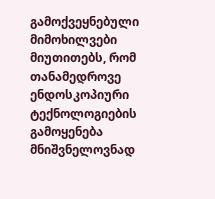გამოქვეყნებული მიმოხილვები მიუთითებს, რომ თანამედროვე ენდოსკოპიური ტექნოლოგიების გამოყენება მნიშვნელოვნად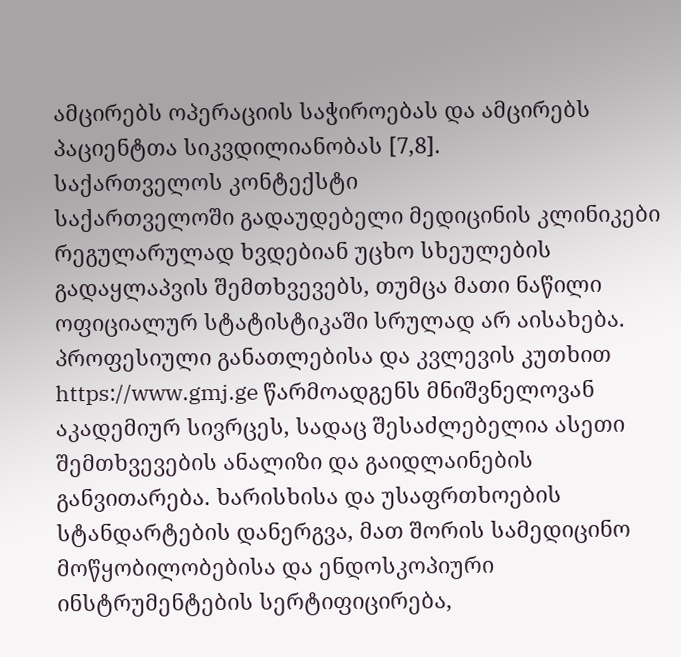ამცირებს ოპერაციის საჭიროებას და ამცირებს პაციენტთა სიკვდილიანობას [7,8].
საქართველოს კონტექსტი
საქართველოში გადაუდებელი მედიცინის კლინიკები რეგულარულად ხვდებიან უცხო სხეულების გადაყლაპვის შემთხვევებს, თუმცა მათი ნაწილი ოფიციალურ სტატისტიკაში სრულად არ აისახება. პროფესიული განათლებისა და კვლევის კუთხით https://www.gmj.ge წარმოადგენს მნიშვნელოვან აკადემიურ სივრცეს, სადაც შესაძლებელია ასეთი შემთხვევების ანალიზი და გაიდლაინების განვითარება. ხარისხისა და უსაფრთხოების სტანდარტების დანერგვა, მათ შორის სამედიცინო მოწყობილობებისა და ენდოსკოპიური ინსტრუმენტების სერტიფიცირება,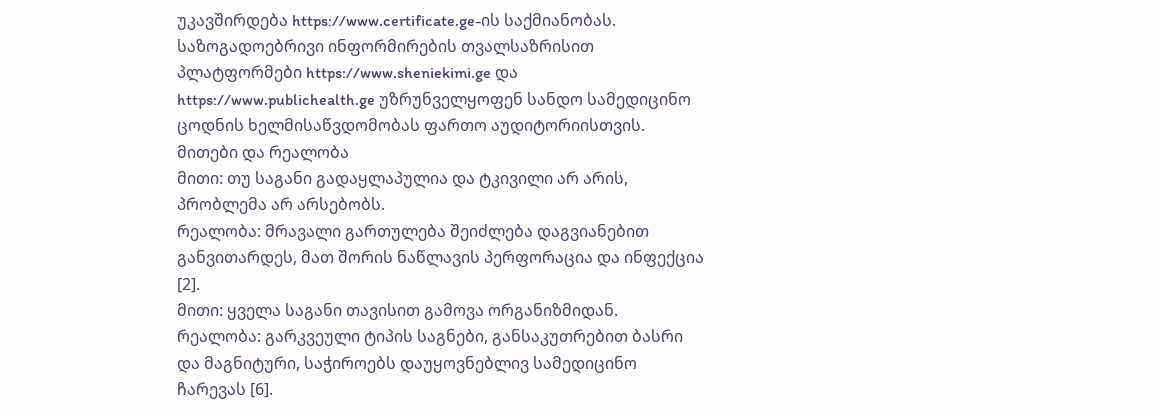უკავშირდება https://www.certificate.ge-ის საქმიანობას.
საზოგადოებრივი ინფორმირების თვალსაზრისით პლატფორმები https://www.sheniekimi.ge და https://www.publichealth.ge უზრუნველყოფენ სანდო სამედიცინო ცოდნის ხელმისაწვდომობას ფართო აუდიტორიისთვის.
მითები და რეალობა
მითი: თუ საგანი გადაყლაპულია და ტკივილი არ არის, პრობლემა არ არსებობს.
რეალობა: მრავალი გართულება შეიძლება დაგვიანებით განვითარდეს, მათ შორის ნაწლავის პერფორაცია და ინფექცია [2].
მითი: ყველა საგანი თავისით გამოვა ორგანიზმიდან.
რეალობა: გარკვეული ტიპის საგნები, განსაკუთრებით ბასრი და მაგნიტური, საჭიროებს დაუყოვნებლივ სამედიცინო ჩარევას [6].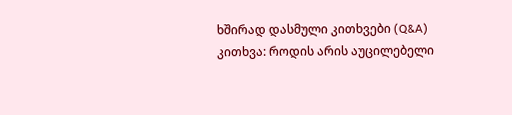ხშირად დასმული კითხვები (Q&A)
კითხვა: როდის არის აუცილებელი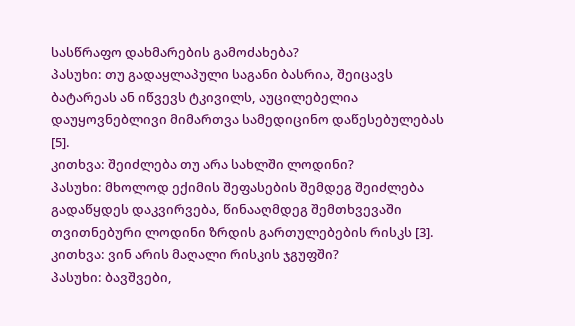სასწრაფო დახმარების გამოძახება?
პასუხი: თუ გადაყლაპული საგანი ბასრია, შეიცავს ბატარეას ან იწვევს ტკივილს, აუცილებელია დაუყოვნებლივი მიმართვა სამედიცინო დაწესებულებას [5].
კითხვა: შეიძლება თუ არა სახლში ლოდინი?
პასუხი: მხოლოდ ექიმის შეფასების შემდეგ შეიძლება გადაწყდეს დაკვირვება, წინააღმდეგ შემთხვევაში თვითნებური ლოდინი ზრდის გართულებების რისკს [3].
კითხვა: ვინ არის მაღალი რისკის ჯგუფში?
პასუხი: ბავშვები,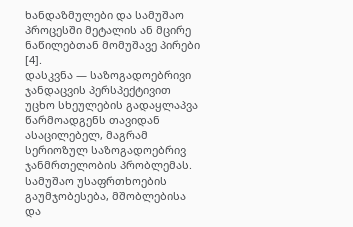ხანდაზმულები და სამუშაო პროცესში მეტალის ან მცირე ნაწილებთან მომუშავე პირები [4].
დასკვნა — საზოგადოებრივი ჯანდაცვის პერსპექტივით
უცხო სხეულების გადაყლაპვა წარმოადგენს თავიდან ასაცილებელ, მაგრამ სერიოზულ საზოგადოებრივ ჯანმრთელობის პრობლემას. სამუშაო უსაფრთხოების გაუმჯობესება, მშობლებისა და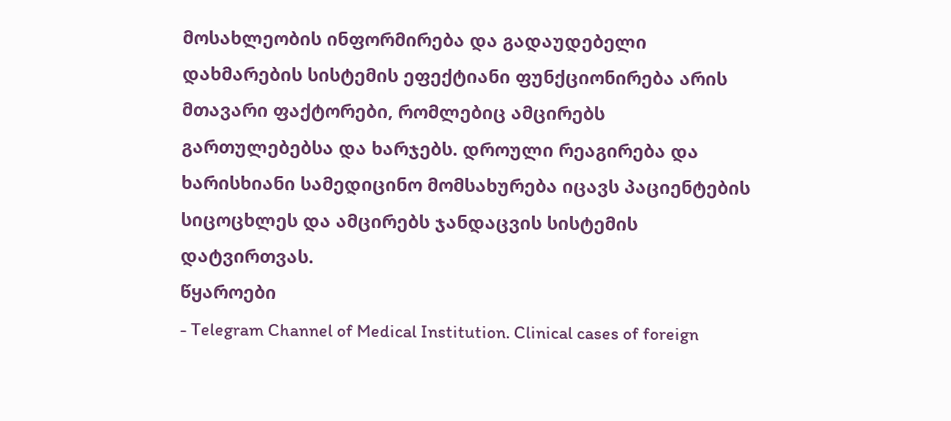მოსახლეობის ინფორმირება და გადაუდებელი დახმარების სისტემის ეფექტიანი ფუნქციონირება არის მთავარი ფაქტორები, რომლებიც ამცირებს გართულებებსა და ხარჯებს. დროული რეაგირება და ხარისხიანი სამედიცინო მომსახურება იცავს პაციენტების სიცოცხლეს და ამცირებს ჯანდაცვის სისტემის დატვირთვას.
წყაროები
- Telegram Channel of Medical Institution. Clinical cases of foreign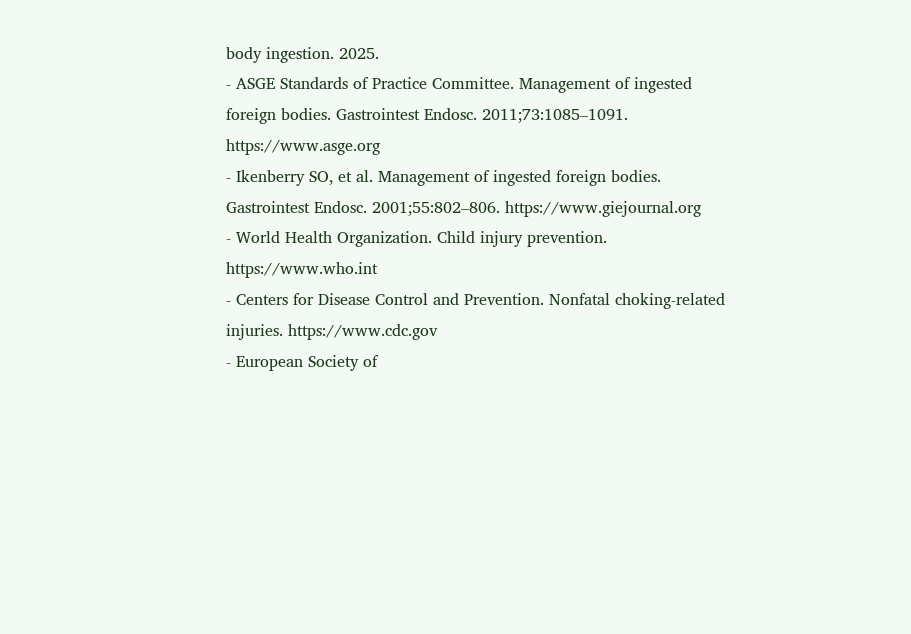body ingestion. 2025.
- ASGE Standards of Practice Committee. Management of ingested foreign bodies. Gastrointest Endosc. 2011;73:1085–1091. https://www.asge.org
- Ikenberry SO, et al. Management of ingested foreign bodies. Gastrointest Endosc. 2001;55:802–806. https://www.giejournal.org
- World Health Organization. Child injury prevention. https://www.who.int
- Centers for Disease Control and Prevention. Nonfatal choking-related injuries. https://www.cdc.gov
- European Society of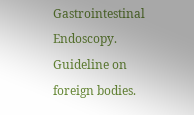Gastrointestinal Endoscopy. Guideline on foreign bodies.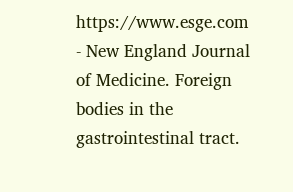https://www.esge.com
- New England Journal of Medicine. Foreign bodies in the gastrointestinal tract.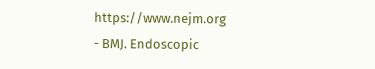https://www.nejm.org
- BMJ. Endoscopic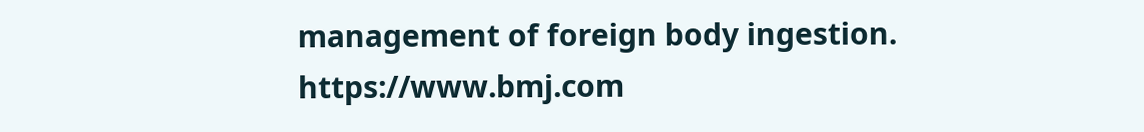management of foreign body ingestion. https://www.bmj.com